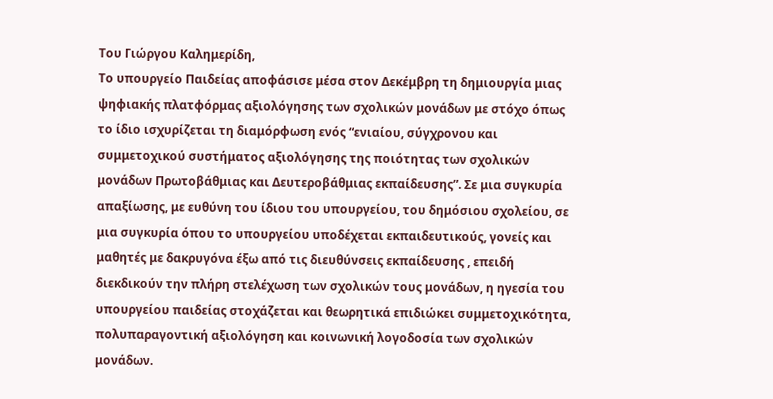Του Γιώργου Καλημερίδη,
Το υπουργείο Παιδείας αποφάσισε μέσα στον Δεκέμβρη τη δημιουργία μιας ψηφιακής πλατφόρμας αξιολόγησης των σχολικών μονάδων με στόχο όπως το ίδιο ισχυρίζεται τη διαμόρφωση ενός “ενιαίου, σύγχρονου και συμμετοχικού συστήματος αξιολόγησης της ποιότητας των σχολικών μονάδων Πρωτοβάθμιας και Δευτεροβάθμιας εκπαίδευσης”. Σε μια συγκυρία απαξίωσης, με ευθύνη του ίδιου του υπουργείου, του δημόσιου σχολείου, σε μια συγκυρία όπου το υπουργείου υποδέχεται εκπαιδευτικούς, γονείς και μαθητές με δακρυγόνα έξω από τις διευθύνσεις εκπαίδευσης , επειδή διεκδικούν την πλήρη στελέχωση των σχολικών τους μονάδων, η ηγεσία του υπουργείου παιδείας στοχάζεται και θεωρητικά επιδιώκει συμμετοχικότητα, πολυπαραγοντική αξιολόγηση και κοινωνική λογοδοσία των σχολικών μονάδων.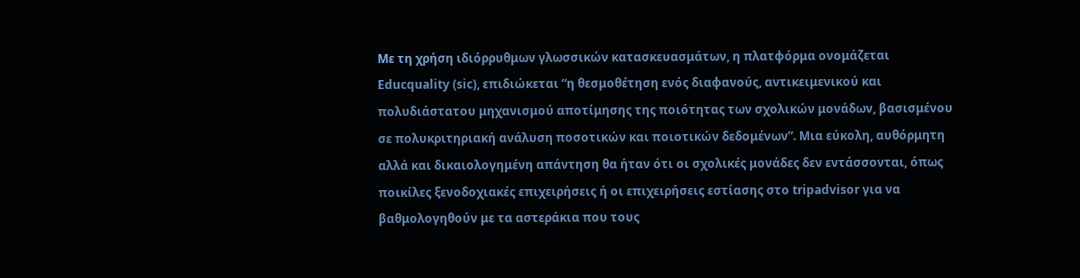Με τη χρήση ιδιόρρυθμων γλωσσικών κατασκευασμάτων, η πλατφόρμα ονομάζεται Educquality (sic), επιδιώκεται “η θεσμοθέτηση ενός διαφανούς, αντικειμενικού και πολυδιάστατου μηχανισμού αποτίμησης της ποιότητας των σχολικών μονάδων, βασισμένου σε πολυκριτηριακή ανάλυση ποσοτικών και ποιοτικών δεδομένων”. Μια εύκολη, αυθόρμητη αλλά και δικαιολογημένη απάντηση θα ήταν ότι οι σχολικές μονάδες δεν εντάσσονται, όπως ποικίλες ξενοδοχιακές επιχειρήσεις ή οι επιχειρήσεις εστίασης στο tripadvisor για να βαθμολογηθούν με τα αστεράκια που τους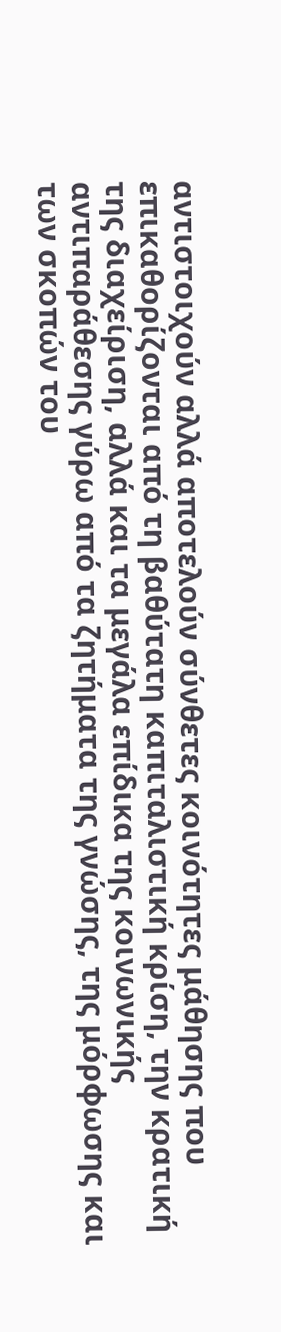αντιστοιχούν αλλά αποτελούν σύνθετες κοινότητες μάθησης που επικαθορίζονται από τη βαθύτατη καπιταλιστική κρίση, την κρατική της διαχείριση, αλλά και τα μεγάλα επίδικα της κοινωνικής αντιπαράθεσης γύρω από τα ζητήματα της γνώσης, της μόρφωσης και των σκοπών του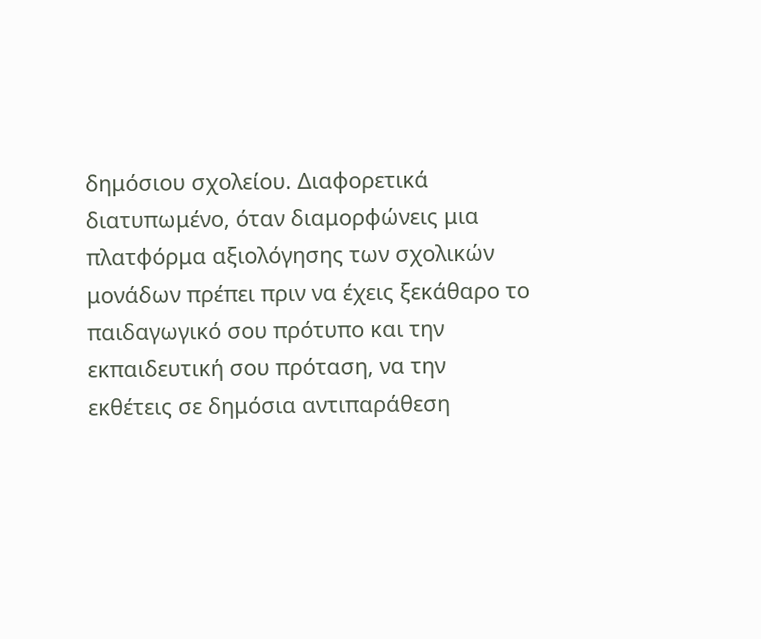δημόσιου σχολείου. Διαφορετικά διατυπωμένο, όταν διαμορφώνεις μια πλατφόρμα αξιολόγησης των σχολικών μονάδων πρέπει πριν να έχεις ξεκάθαρο το παιδαγωγικό σου πρότυπο και την εκπαιδευτική σου πρόταση, να την εκθέτεις σε δημόσια αντιπαράθεση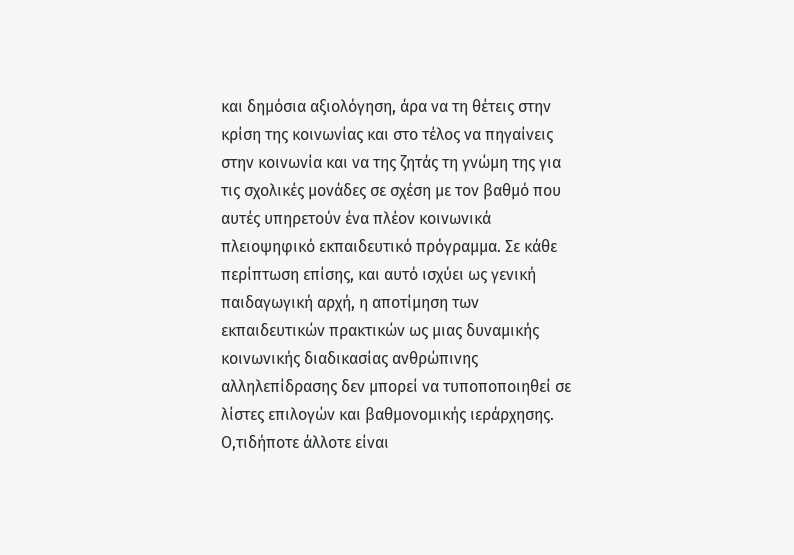και δημόσια αξιολόγηση, άρα να τη θέτεις στην κρίση της κοινωνίας και στο τέλος να πηγαίνεις στην κοινωνία και να της ζητάς τη γνώμη της για τις σχολικές μονάδες σε σχέση με τον βαθμό που αυτές υπηρετούν ένα πλέον κοινωνικά πλειοψηφικό εκπαιδευτικό πρόγραμμα. Σε κάθε περίπτωση επίσης, και αυτό ισχύει ως γενική παιδαγωγική αρχή, η αποτίμηση των εκπαιδευτικών πρακτικών ως μιας δυναμικής κοινωνικής διαδικασίας ανθρώπινης αλληλεπίδρασης δεν μπορεί να τυποποποιηθεί σε λίστες επιλογών και βαθμονομικής ιεράρχησης. Ο,τιδήποτε άλλοτε είναι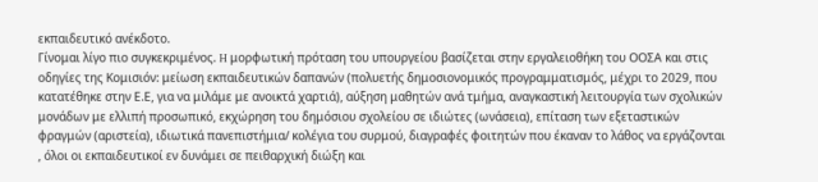εκπαιδευτικό ανέκδοτο.
Γίνομαι λίγο πιο συγκεκριμένος. H μορφωτική πρόταση του υπουργείου βασίζεται στην εργαλειοθήκη του ΟΟΣΑ και στις οδηγίες της Κομισιόν: μείωση εκπαιδευτικών δαπανών (πολυετής δημοσιονομικός προγραμματισμός, μέχρι το 2029, που κατατέθηκε στην Ε.Ε, για να μιλάμε με ανοικτά χαρτιά), αύξηση μαθητών ανά τμήμα, αναγκαστική λειτουργία των σχολικών μονάδων με ελλιπή προσωπικό, εκχώρηση του δημόσιου σχολείου σε ιδιώτες (ωνάσεια), επίταση των εξεταστικών φραγμών (αριστεία), ιδιωτικά πανεπιστήμια/ κολέγια του συρμού, διαγραφές φοιτητών που έκαναν το λάθος να εργάζονται , όλοι οι εκπαιδευτικοί εν δυνάμει σε πειθαρχική διώξη και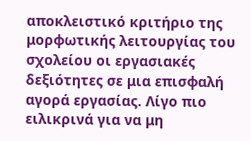αποκλειστικό κριτήριο της μορφωτικής λειτουργίας του σχολείου οι εργασιακές δεξιότητες σε μια επισφαλή αγορά εργασίας. Λίγο πιο ειλικρινά για να μη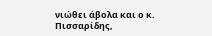νιώθει άβολα και ο κ. Πισσαρίδης,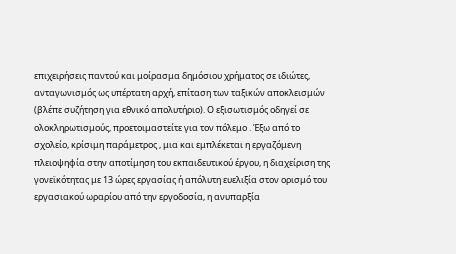επιχειρήσεις παντού και μοίρασμα δημόσιου χρήματος σε ιδιώτες, ανταγωνισμός ως υπέρτατη αρχή, επίταση των ταξικών αποκλεισμών (βλέπε συζήτηση για εθνικό απολυτήριο). Ο εξισωτισμός οδηγεί σε ολοκληρωτισμούς, προετοιμαστείτε για τον πόλεμο . Έξω από το σχολείο, κρίσιμη παράμετρος , μια και εμπλέκεται η εργαζόμενη πλειοψηφία στην αποτίμηση του εκπαιδευτικού έργου, η διαχείριση της γονεϊκότητας με 13 ώρες εργασίας ή απόλυτη ευελιξία στον ορισμό του εργασιακού ωραρίου από την εργοδοσία, η ανυπαρξία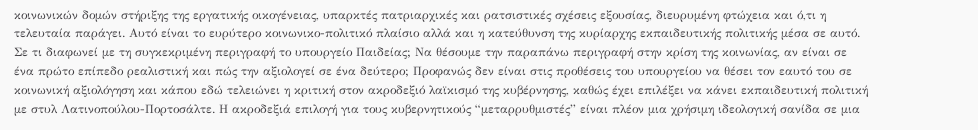κοινωνικών δομών στήριξης της εργατικής οικογένειας, υπαρκτές πατριαρχικές και ρατσιστικές σχέσεις εξουσίας, διευρυμένη φτώχεια και ό,τι η τελευταία παράγει. Αυτό είναι το ευρύτερο κοινωνικο-πολιτικό πλαίσιο αλλά και η κατεύθυνση της κυρίαρχης εκπαιδευτικής πολιτικής μέσα σε αυτό.
Σε τι διαφωνεί με τη συγκεκριμένη περιγραφή το υπουργείο Παιδείας; Να θέσουμε την παραπάνω περιγραφή στην κρίση της κοινωνίας, αν είναι σε ένα πρώτο επίπεδο ρεαλιστική και πώς την αξιολογεί σε ένα δεύτερο; Προφανώς δεν είναι στις προθέσεις του υπουργείου να θέσει τον εαυτό του σε κοινωνική αξιολόγηση και κάπου εδώ τελειώνει η κριτική στον ακροδεξιό λαϊκισμό της κυβέρνησης, καθώς έχει επιλέξει να κάνει εκπαιδευτική πολιτική με στυλ Λατινοπούλου-Πορτοσάλτε. Η ακροδεξιά επιλογή για τους κυβερνητικούς “μεταρρυθμιστές” είναι πλέον μια χρήσιμη ιδεολογική σανίδα σε μια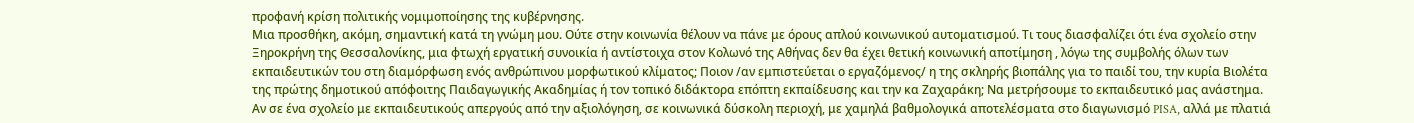προφανή κρίση πολιτικής νομιμοποίησης της κυβέρνησης.
Μια προσθήκη, ακόμη, σημαντική κατά τη γνώμη μου. Ούτε στην κοινωνία θέλουν να πάνε με όρους απλού κοινωνικού αυτοματισμού. Τι τους διασφαλίζει ότι ένα σχολείο στην Ξηροκρήνη της Θεσσαλονίκης, μια φτωχή εργατική συνοικία ή αντίστοιχα στον Κολωνό της Αθήνας δεν θα έχει θετική κοινωνική αποτίμηση , λόγω της συμβολής όλων των εκπαιδευτικών του στη διαμόρφωση ενός ανθρώπινου μορφωτικού κλίματος; Ποιον /αν εμπιστεύεται ο εργαζόμενος/ η της σκληρής βιοπάλης για το παιδί του, την κυρία Βιολέτα της πρώτης δημοτικού απόφοιτης Παιδαγωγικής Ακαδημίας ή τον τοπικό διδάκτορα επόπτη εκπαίδευσης και την κα Ζαχαράκη; Να μετρήσουμε το εκπαιδευτικό μας ανάστημα. Αν σε ένα σχολείο με εκπαιδευτικούς απεργούς από την αξιολόγηση, σε κοινωνικά δύσκολη περιοχή, με χαμηλά βαθμολογικά αποτελέσματα στο διαγωνισμό PISA, αλλά με πλατιά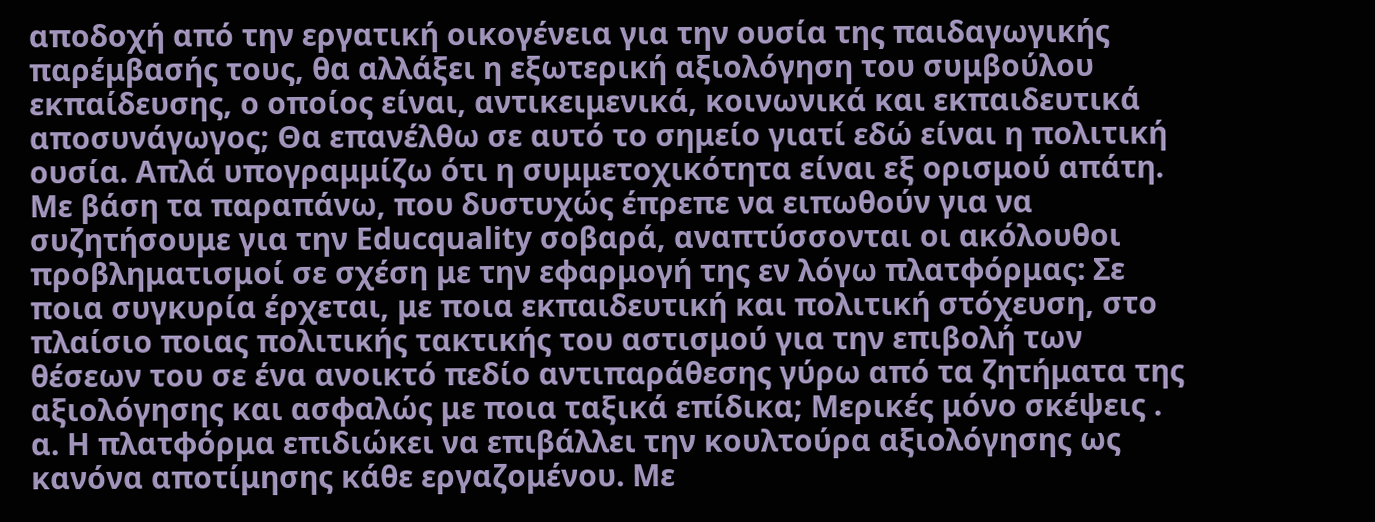αποδοχή από την εργατική οικογένεια για την ουσία της παιδαγωγικής παρέμβασής τους, θα αλλάξει η εξωτερική αξιολόγηση του συμβούλου εκπαίδευσης, ο οποίος είναι, αντικειμενικά, κοινωνικά και εκπαιδευτικά αποσυνάγωγος; Θα επανέλθω σε αυτό το σημείο γιατί εδώ είναι η πολιτική ουσία. Απλά υπογραμμίζω ότι η συμμετοχικότητα είναι εξ ορισμού απάτη.
Με βάση τα παραπάνω, που δυστυχώς έπρεπε να ειπωθούν για να συζητήσουμε για την Educquality σοβαρά, αναπτύσσονται οι ακόλουθοι προβληματισμοί σε σχέση με την εφαρμογή της εν λόγω πλατφόρμας: Σε ποια συγκυρία έρχεται, με ποια εκπαιδευτική και πολιτική στόχευση, στο πλαίσιο ποιας πολιτικής τακτικής του αστισμού για την επιβολή των θέσεων του σε ένα ανοικτό πεδίο αντιπαράθεσης γύρω από τα ζητήματα της αξιολόγησης και ασφαλώς με ποια ταξικά επίδικα; Μερικές μόνο σκέψεις .
α. Η πλατφόρμα επιδιώκει να επιβάλλει την κουλτούρα αξιολόγησης ως κανόνα αποτίμησης κάθε εργαζομένου. Με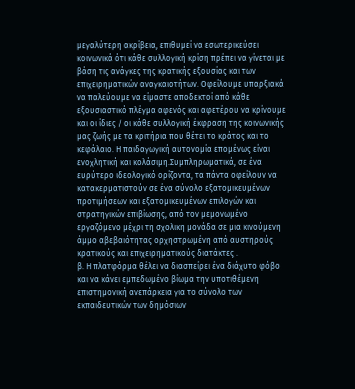μεγαλύτερη ακρίβεια, επιθυμεί να εσωτερικεύσει κοινωνικά ότι κάθε συλλογική κρίση πρέπει να γίνεται με βάση τις ανάγκες της κρατικής εξουσίας και των επιχειρηματικών αναγκαιοτήτων. Οφείλουμε υπαρξιακά να παλεύουμε να είμαστε αποδεκτοί από κάθε εξουσιαστικό πλέγμα αφενός και αφετέρου να κρίνουμε και οι ίδιες / οι κάθε συλλογική έκφραση της κοινωνικής μας ζωής με τα κριτήρια που θέτει το κράτος και το κεφάλαιο. Η παιδαγωγική αυτονομία επομένως είναι ενοχλητική και κολάσιμη.Συμπληρωματικά, σε ένα ευρύτερο ιδεολογικό ορίζοντα, τα πάντα οφείλουν να κατακερματιστούν σε ένα σύνολο εξατομικευμένων προτιμήσεων και εξατομικευμένων επιλογών και στρατηγικών επιβίωσης, από τον μεμονωμένο εργαζόμενο μέχρι τη σχολικη μονάδα σε μια κινούμενη άμμο αβεβαιότητας ορχηστρωμένη από αυστηρούς κρατικούς και επιχειρηματικούς διατάκτες .
β. Η πλατφόρμα θέλει να διασπείρει ένα διάχυτο φόβο και να κάνει εμπεδωμένο βίωμα την υποτιθέμενη επιστημονική ανεπάρκεια για το σύνολο των εκπαιδευτικών των δημόσιων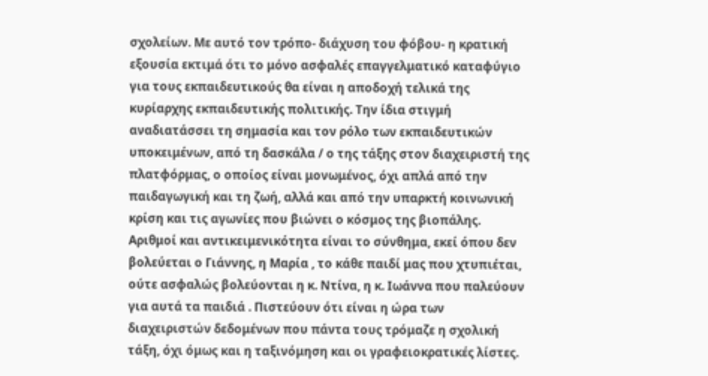σχολείων. Με αυτό τον τρόπο- διάχυση του φόβου- η κρατική εξουσία εκτιμά ότι το μόνο ασφαλές επαγγελματικό καταφύγιο για τους εκπαιδευτικούς θα είναι η αποδοχή τελικά της κυρίαρχης εκπαιδευτικής πολιτικής. Την ίδια στιγμή αναδιατάσσει τη σημασία και τον ρόλο των εκπαιδευτικών υποκειμένων, από τη δασκάλα / ο της τάξης στον διαχειριστή της πλατφόρμας, ο οποίος είναι μονωμένος, όχι απλά από την παιδαγωγική και τη ζωή, αλλά και από την υπαρκτή κοινωνική κρίση και τις αγωνίες που βιώνει ο κόσμος της βιοπάλης. Αριθμοί και αντικειμενικότητα είναι το σύνθημα, εκεί όπου δεν βολεύεται ο Γιάννης, η Μαρία , το κάθε παιδί μας που χτυπιέται, ούτε ασφαλώς βολεύονται η κ. Ντίνα, η κ. Ιωάννα που παλεύουν για αυτά τα παιδιά . Πιστεύουν ότι είναι η ώρα των διαχειριστών δεδομένων που πάντα τους τρόμαζε η σχολική τάξη, όχι όμως και η ταξινόμηση και οι γραφειοκρατικές λίστες.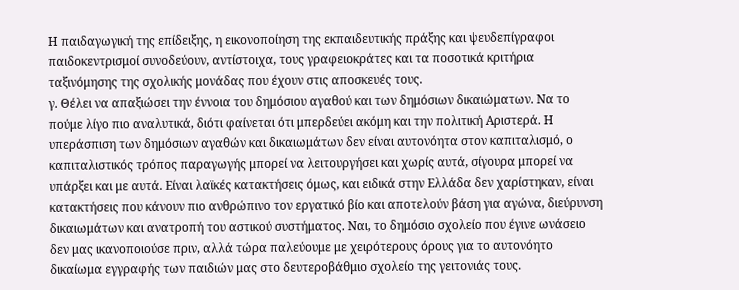Η παιδαγωγική της επίδειξης, η εικονοποίηση της εκπαιδευτικής πράξης και ψευδεπίγραφοι παιδοκεντρισμοί συνοδεύουν, αντίστοιχα, τους γραφειοκράτες και τα ποσοτικά κριτήρια ταξινόμησης της σχολικής μονάδας που έχουν στις αποσκευές τους.
γ. Θέλει να απαξιώσει την έννοια του δημόσιου αγαθού και των δημόσιων δικαιώματων. Να το πούμε λίγο πιο αναλυτικά, διότι φαίνεται ότι μπερδεύει ακόμη και την πολιτική Αριστερά. Η υπεράσπιση των δημόσιων αγαθών και δικαιωμάτων δεν είναι αυτονόητα στον καπιταλισμό, ο καπιταλιστικός τρόπος παραγωγής μπορεί να λειτουργήσει και χωρίς αυτά, σίγουρα μπορεί να υπάρξει και με αυτά. Είναι λαϊκές κατακτήσεις όμως, και ειδικά στην Ελλάδα δεν χαρίστηκαν, είναι κατακτήσεις που κάνουν πιο ανθρώπινο τον εργατικό βίο και αποτελούν βάση για αγώνα, διεύρυνση δικαιωμάτων και ανατροπή του αστικού συστήματος. Ναι, το δημόσιο σχολείο που έγινε ωνάσειο δεν μας ικανοποιούσε πριν, αλλά τώρα παλεύουμε με χειρότερους όρους για το αυτονόητο δικαίωμα εγγραφής των παιδιών μας στο δευτεροβάθμιο σχολείο της γειτονιάς τους.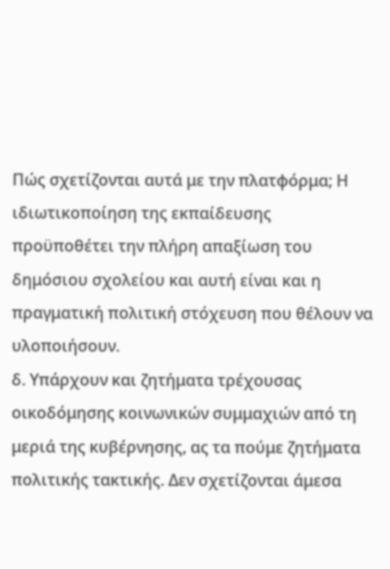Πώς σχετίζονται αυτά με την πλατφόρμα; Η ιδιωτικοποίηση της εκπαίδευσης προϋποθέτει την πλήρη απαξίωση του δημόσιου σχολείου και αυτή είναι και η πραγματική πολιτική στόχευση που θέλουν να υλοποιήσουν.
δ. Υπάρχουν και ζητήματα τρέχουσας οικοδόμησης κοινωνικών συμμαχιών από τη μεριά της κυβέρνησης, ας τα πούμε ζητήματα πολιτικής τακτικής. Δεν σχετίζονται άμεσα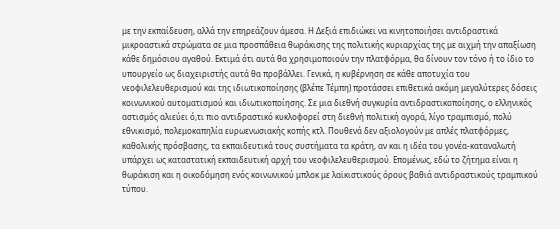με την εκπαίδευση, αλλά την επηρεάζουν άμεσα. Η Δεξιά επιδιώκει να κινητοποιήσει αντιδραστικά μικροαστικά στρώματα σε μια προσπάθεια θωράκισης της πολιτικής κυριαρχίας της με αιχμή την απαξίωση κάθε δημόσιου αγαθού. Εκτιμά ότι αυτά θα χρησιμοποιούν την πλατφόρμα, θα δίνουν τον τόνο ή το ίδιο το υπουργείο ως διαχειριστής αυτά θα προβάλλει. Γενικά, η κυβέρνηση σε κάθε αποτυχία του νεοφιλελευθερισμού και της ιδιωτικοποίησης (βλέπε Τέμπη) προτάσσει επιθετικά ακόμη μεγαλύτερες δόσεις κοινωνικού αυτοματισμού και ιδιωτικοποίησης. Σε μια διεθνή συγκυρία αντιδραστικοποίησης, ο ελληνικός αστισμός αλιεύει ό,τι πιο αντιδραστικό κυκλοφορεί στη διεθνή πολιτική αγορά, λίγο τραμπισμό, πολύ εθνικισμό, πολεμοκαπηλία ευρωενωσιακής κοπής κτλ. Πουθενά δεν αξιολογούν με απλές πλατφόρμες, καθολικής πρόσβασης, τα εκπαιδευτικά τους συστήματα τα κράτη, αν και η ιδέα του γονέα-καταναλωτή υπάρχει ως καταστατική εκπαιδευτική αρχή του νεοφιλελευθερισμού. Επομένως, εδώ το ζήτημα είναι η θωράκιση και η οικοδόμηση ενός κοινωνικού μπλοκ με λαϊκιστικούς όρους βαθιά αντιδραστικούς τραμπικού τύπου.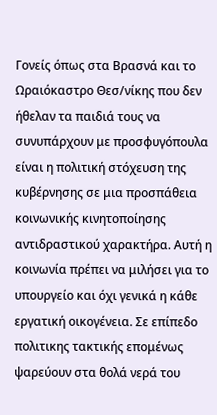Γονείς όπως στα Βρασνά και το Ωραιόκαστρο Θεσ/νίκης που δεν ήθελαν τα παιδιά τους να συνυπάρχουν με προσφυγόπουλα είναι η πολιτική στόχευση της κυβέρνησης σε μια προσπάθεια κοινωνικής κινητοποίησης αντιδραστικού χαρακτήρα. Αυτή η κοινωνία πρέπει να μιλήσει για το υπουργείο και όχι γενικά η κάθε εργατική οικογένεια. Σε επίπεδο πολιτικης τακτικής επομένως ψαρεύουν στα θολά νερά του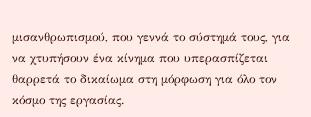μισανθρωπισμού, που γεννά το σύστημά τους, για να χτυπήσουν ένα κίνημα που υπερασπίζεται θαρρετά το δικαίωμα στη μόρφωση για όλο τον κόσμο της εργασίας.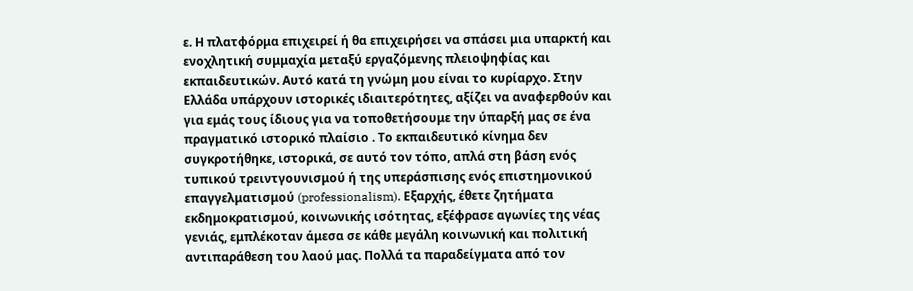ε. Η πλατφόρμα επιχειρεί ή θα επιχειρήσει να σπάσει μια υπαρκτή και ενοχλητική συμμαχία μεταξύ εργαζόμενης πλειοψηφίας και εκπαιδευτικών. Αυτό κατά τη γνώμη μου είναι το κυρίαρχο. Στην Ελλάδα υπάρχουν ιστορικές ιδιαιτερότητες, αξίζει να αναφερθούν και για εμάς τους ίδιους για να τοποθετήσουμε την ύπαρξή μας σε ένα πραγματικό ιστορικό πλαίσιο . Το εκπαιδευτικό κίνημα δεν συγκροτήθηκε, ιστορικά, σε αυτό τον τόπο, απλά στη βάση ενός τυπικού τρειντγουνισμού ή της υπεράσπισης ενός επιστημονικού επαγγελματισμού (professionalism). Εξαρχής, έθετε ζητήματα εκδημοκρατισμού, κοινωνικής ισότητας, εξέφρασε αγωνίες της νέας γενιάς, εμπλέκοταν άμεσα σε κάθε μεγάλη κοινωνική και πολιτική αντιπαράθεση του λαού μας. Πολλά τα παραδείγματα από τον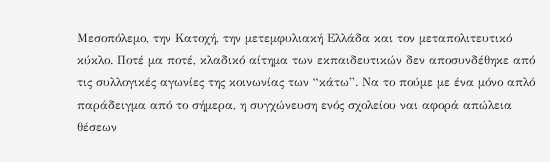Μεσοπόλεμο, την Κατοχή, την μετεμφυλιακή Ελλάδα και τον μεταπολιτευτικό κύκλο. Ποτέ μα ποτέ, κλαδικό αίτημα των εκπαιδευτικών δεν αποσυνδέθηκε από τις συλλογικές αγωνίες της κοινωνίας των “κάτω”. Να το πούμε με ένα μόνο απλό παράδειγμα από το σήμερα, η συγχώνευση ενός σχολείου ναι αφορά απώλεια θέσεων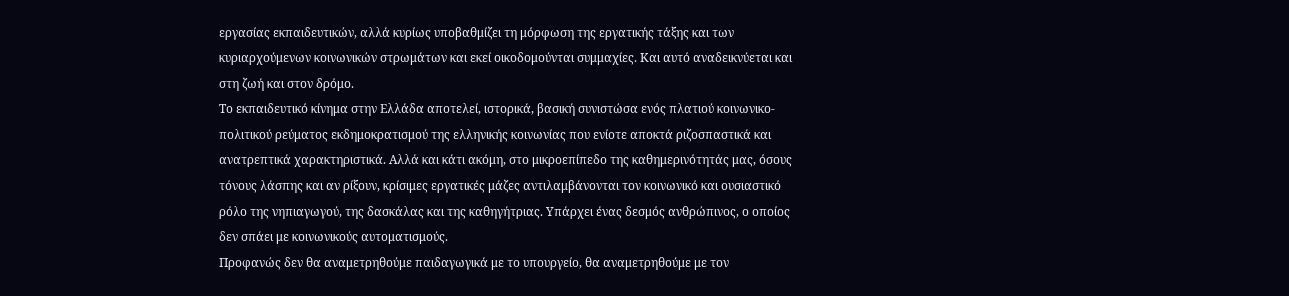εργασίας εκπαιδευτικών, αλλά κυρίως υποβαθμίζει τη μόρφωση της εργατικής τάξης και των κυριαρχούμενων κοινωνικών στρωμάτων και εκεί οικοδομούνται συμμαχίες. Και αυτό αναδεικνύεται και στη ζωή και στον δρόμο.
Το εκπαιδευτικό κίνημα στην Ελλάδα αποτελεί, ιστορικά, βασική συνιστώσα ενός πλατιού κοινωνικο-πολιτικού ρεύματος εκδημοκρατισμού της ελληνικής κοινωνίας που ενίοτε αποκτά ριζοσπαστικά και ανατρεπτικά χαρακτηριστικά. Αλλά και κάτι ακόμη, στο μικροεπίπεδο της καθημερινότητάς μας, όσους τόνους λάσπης και αν ρίξουν, κρίσιμες εργατικές μάζες αντιλαμβάνονται τον κοινωνικό και ουσιαστικό ρόλο της νηπιαγωγού, της δασκάλας και της καθηγήτριας. Υπάρχει ένας δεσμός ανθρώπινος, ο οποίος δεν σπάει με κοινωνικούς αυτοματισμούς.
Προφανώς δεν θα αναμετρηθούμε παιδαγωγικά με το υπουργείο, θα αναμετρηθούμε με τον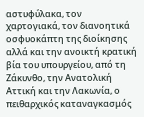αστυφύλακα, τον χαρτογιακά, τον διανοητικά οσφυοκάπτη της διοίκησης αλλά και την ανοικτή κρατική βία του υπουργείου, από τη Ζάκυνθο, την Ανατολική Αττική και την Λακωνία, ο πειθαρχικός καταναγκασμός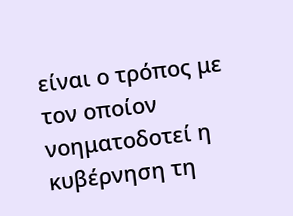είναι ο τρόπος με τον οποίον νοηματοδοτεί η κυβέρνηση τη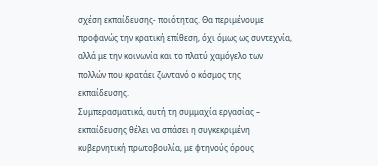σχέση εκπαίδευσης- ποιότητας. Θα περιμένουμε προφανώς την κρατική επίθεση, όχι όμως ως συντεχνία, αλλά με την κοινωνία και το πλατύ χαμόγελο των πολλών που κρατάει ζωντανό ο κόσμος της εκπαίδευσης.
Συμπερασματικά, αυτή τη συμμαχία εργασίας – εκπαίδευσης θέλει να σπάσει η συγκεκριμένη κυβερνητική πρωτοβουλία, με φτηνούς όρους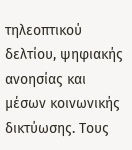τηλεοπτικού δελτίου, ψηφιακής ανοησίας και μέσων κοινωνικής δικτύωσης. Τους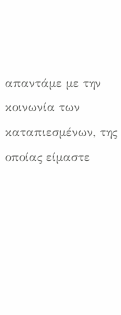απαντάμε με την κοινωνία των καταπιεσμένων, της οποίας είμαστε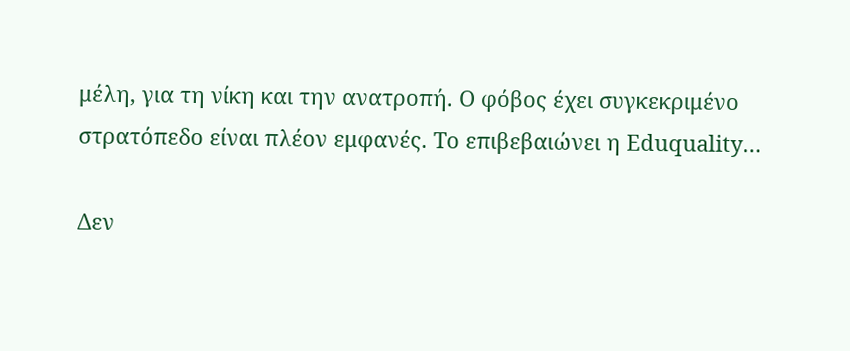μέλη, για τη νίκη και την ανατροπή. Ο φόβος έχει συγκεκριμένο στρατόπεδο είναι πλέον εμφανές. Το επιβεβαιώνει η Eduquality…

Δεν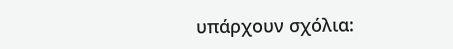υπάρχουν σχόλια: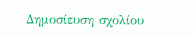Δημοσίευση σχολίου